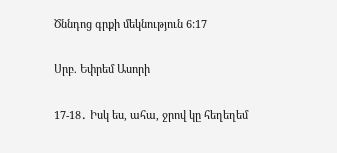Ծննդոց գրքի մեկնություն 6:17

Սրբ. Եփրեմ Ասորի

17-18․ Իսկ ես, ահա, ջրով կը հեղեղեմ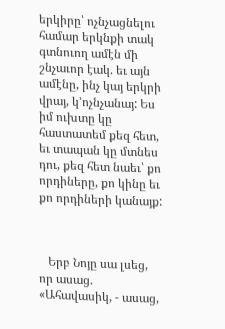երկիրը՝ ոչնչացնելու համար երկնքի տակ գտնուող ամէն մի շնչաւոր էակ. եւ այն ամէնը, ինչ կայ երկրի վրայ, կ՚ոչնչանայ: Ես իմ ուխտը կը հաստատեմ քեզ հետ, եւ տապան կը մտնես դու, քեզ հետ նաեւ՝ քո որդիները, քո կինը եւ քո որդիների կանայք:



   Երբ Նոյը սա լսեց, որ ասաց. «Ահավասիկ, - ասաց,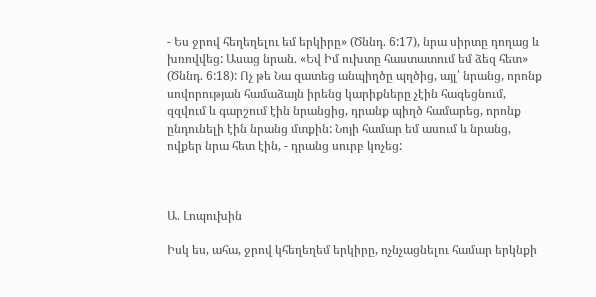- Ես ջրով հեղեղելու եմ երկիրը» (Ծննդ. 6:17), նրա սիրտը դողաց և խռովվեց: Ասաց նրան. «Եվ Իմ ուխտը հաստատում եմ ձեզ հետ» (Ծննդ. 6:18): Ոչ թե Նա զատեց անպիղծը պղծից, այլ՝ նրանց, որոնք սովորության համաձայն իրենց կարիքները չէին հագեցնում, զզվում և գարշում էին նրանցից, դրանք պիղծ համարեց, որոնք ընդունելի էին նրանց մտքին: Նոյի համար եմ ասում և նրանց, ովքեր նրա հետ էին, - դրանց սուրբ կոչեց:



Ա. Լոպուխին

Իսկ ես, ահա, ջրով կհեղեղեմ երկիրը, ոչնչացնելու համար երկնքի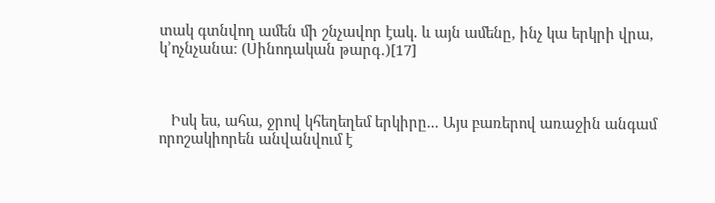տակ գտնվող ամեն մի շնչավոր էակ. և այն ամենը, ինչ կա երկրի վրա, կ՚ոչնչանա։ (Սինոդական թարգ․)[17]



   Իսկ ես, ահա, ջրով կհեղեղեմ երկիրը... Այս բառերով առաջին անգամ որոշակիորեն անվանվում է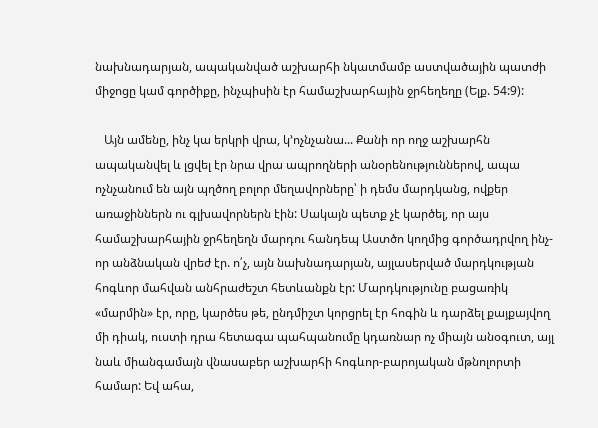նախնադարյան, ապականված աշխարհի նկատմամբ աստվածային պատժի միջոցը կամ գործիքը, ինչպիսին էր համաշխարհային ջրհեղեղը (Ելք. 54:9):

   Այն ամենը, ինչ կա երկրի վրա, կ՚ոչնչանա... Քանի որ ողջ աշխարհն ապականվել և լցվել էր նրա վրա ապրողների անօրենություններով, ապա ոչնչանում են այն պղծող բոլոր մեղավորները՝ ի դեմս մարդկանց, ովքեր առաջիններն ու գլխավորներն էին: Սակայն պետք չէ կարծել, որ այս համաշխարհային ջրհեղեղն մարդու հանդեպ Աստծո կողմից գործադրվող ինչ-որ անձնական վրեժ էր. ո՛չ, այն նախնադարյան, այլասերված մարդկության հոգևոր մահվան անհրաժեշտ հետևանքն էր: Մարդկությունը բացառիկ «մարմին» էր, որը, կարծես թե, ընդմիշտ կորցրել էր հոգին և դարձել քայքայվող մի դիակ, ուստի դրա հետագա պահպանումը կդառնար ոչ միայն անօգուտ, այլ նաև միանգամայն վնասաբեր աշխարհի հոգևոր-բարոյական մթնոլորտի համար: Եվ ահա,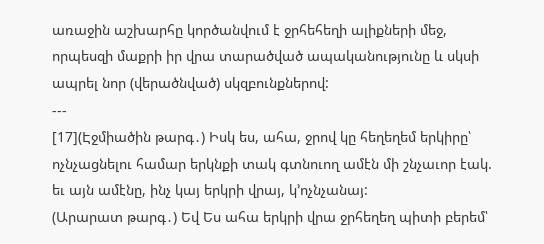առաջին աշխարհը կործանվում է ջրհեհեղի ալիքների մեջ, որպեսզի մաքրի իր վրա տարածված ապականությունը և սկսի ապրել նոր (վերածնված) սկզբունքներով:
---
[17](Էջմիածին թարգ․) Իսկ ես, ահա, ջրով կը հեղեղեմ երկիրը՝ ոչնչացնելու համար երկնքի տակ գտնուող ամէն մի շնչաւոր էակ. եւ այն ամէնը, ինչ կայ երկրի վրայ, կ՚ոչնչանայ:
(Արարատ թարգ․) Եվ Ես ահա երկրի վրա ջրհեղեղ պիտի բերեմ՝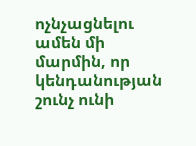ոչնչացնելու ամեն մի մարմին, որ կենդանության շունչ ունի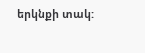երկնքի տակ: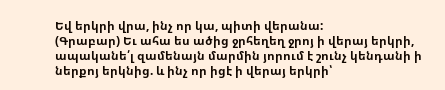Եվ երկրի վրա, ինչ որ կա, պիտի վերանա:
(Գրաբար) Եւ ահա ես ածից ջրհեղեղ ջրոյ ի վերայ երկրի, ապականե՛լ զամենայն մարմին յորում է շունչ կենդանի ի ներքոյ երկնից. և ինչ որ իցէ ի վերայ երկրի՝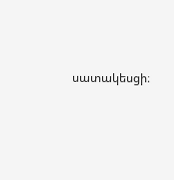սատակեսցի։